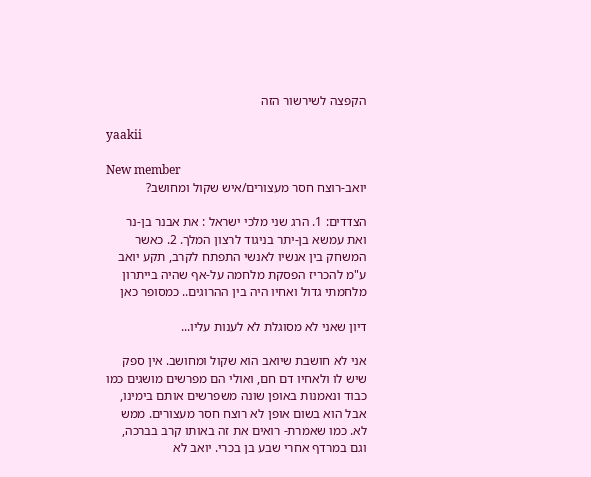הקפצה לשירשור הזה

yaakii

New member
יואב-רוצח חסר מעצורים/איש שקול ומחושב?

הצדדים: 1. הרג שני מלכי ישראל : את אבנר בן-נר ואת עמשא בן-יתר בניגוד לרצון המלך. 2. כאשר המשחק בין אנשיו לאנשי התפתח לקרב, תקע יואב ע"מ להכריז הפסקת מלחמה על-אף שהיה בייתרון מלחמתי גדול ואחיו היה בין ההרוגים.. כמסופר כאן

דיון שאני לא מסוגלת לא לענות עליו...

אני לא חושבת שיואב הוא שקול ומחושב. אין ספק שיש לו ולאחיו דם חם, ואולי הם מפרשים מושגים כמו כבוד ונאמנות באופן שונה משפרשים אותם בימינו, אבל הוא בשום אופן לא רוצח חסר מעצורים. ממש לא. כמו שאמרת- רואים את זה באותו קרב בברכה, וגם במרדף אחרי שבע בן בכרי. יואב לא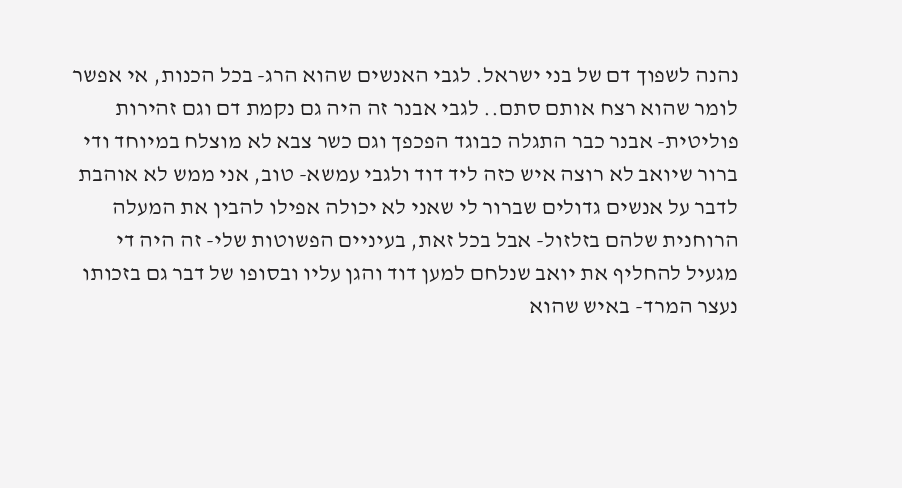נהנה לשפוך דם של בני ישראל. לגבי האנשים שהוא הרג- בכל הכנות, אי אפשר לומר שהוא רצח אותם סתם.. לגבי אבנר זה היה גם נקמת דם וגם זהירות פוליטית- אבנר כבר התגלה כבוגד הפכפך וגם כשר צבא לא מוצלח במיוחד ודי ברור שיואב לא רוצה איש כזה ליד דוד ולגבי עמשא- טוב, אני ממש לא אוהבת לדבר על אנשים גדולים שברור לי שאני לא יכולה אפילו להבין את המעלה הרוחנית שלהם בזלזול- אבל בכל זאת, בעיניים הפשוטות שלי- זה היה די מגעיל להחליף את יואב שנלחם למען דוד והגן עליו ובסופו של דבר גם בזכותו נעצר המרד- באיש שהוא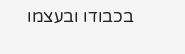בכבודו ובעצמו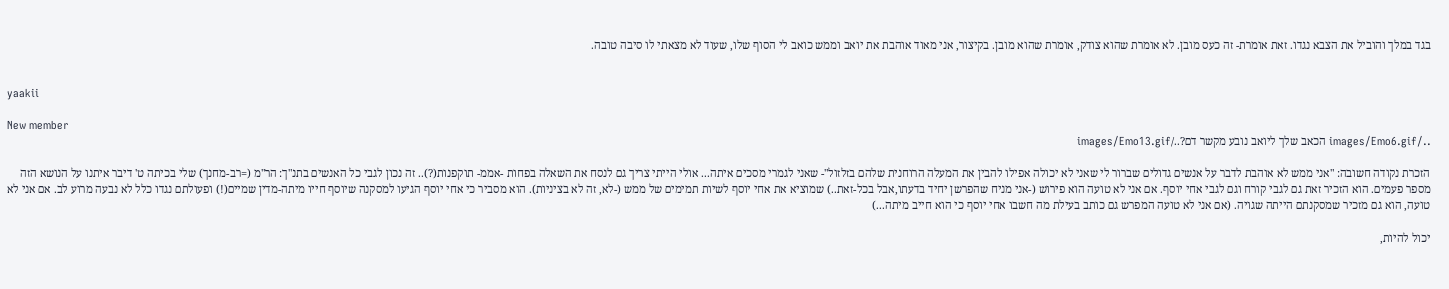בגד במלך והוביל את הצבא נגדו. זאת אומרת- זה כעס מובן. לא אומרת שהוא צודק, אומרת שהוא מובן. בקיצור, אני מאוד אוהבת את יואב וממש כואב לי הסוף שלו, שעוד לא מצאתי לו סיבה טובה.


yaakii

New member
../images/Emo6.gif הכאב שלך ליואב נובע מקשר דם?../images/Emo13.gif

הזכרת נקודה חשובה: "אני ממש לא אוהבת לדבר על אנשים גדולים שברור לי שאני לא יכולה אפילו להבין את המעלה הרוחנית שלהם בזלזול"- שאני לגמרי מסכים איתה... אולי הייתי צריך גם לנסח את השאלה בפחות -אממ- תוקפנות(?).. זה נכון לגבי כל האנשים בתנ"ך: הר"מ (=רב-מחנך) שלי בכיתה ט' דיבר איתנו על הנושא הזה מספר פעמים. הוא הזכיר זאת גם לגבי קורח וגם לגבי אחי יוסף. אם אני לא טועה הוא פירוש (-אני מניח שהפרשן יחיד בדעתו,אבל בכל-זאת..) שמוציא את אחי יוסף לשיות תמימים של ממש (-לא, זה לא בציניות). הוא מסביר כי אחי יוסף הגיעו למסקנה שיוסף חייו מיתה-מדין שמיים(!) ופעולתם נגדו כלל לא נבעה מרוע לב. אם אני לא טועה, הוא גם מזכיר שמסקנתם הייתה שגויה. (אם אני לא טועה המפרש גם כותב בעילת מה חשבו אחי יוסף כי הוא חייב מיתה...)

יכול להיות,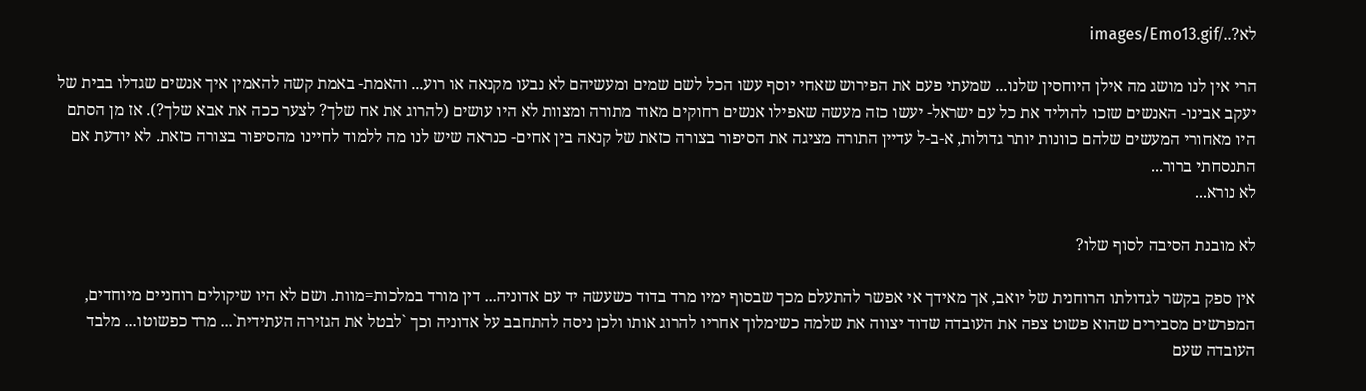לא?../images/Emo13.gif

הרי אין לנו מושג מה אילן היוחסין שלנו... שמעתי פעם את הפירוש שאחי יוסף עשו הכל לשם שמים ומעשיהם לא נבעו מקנאה או רוע... והאמת- באמת קשה להאמין איך אנשים שגדלו בבית של יעקב אבינו- האנשים שזכו להוליד את כל עם ישראל- יעשו כזה מעשה שאפילו אנשים רחוקים מאוד מתורה ומצוות לא היו עושים (להרוג את אח שלך? לצער ככה את אבא שלך?). אז מן הסתם היו מאחורי המעשים שלהם כוונות יותר גדולות, א-ב-ל עדיין התורה מציגה את הסיפור בצורה כזאת של קנאה בין אחים- כנראה שיש לנו מה ללמוד לחיינו מהסיפור בצורה כזאת. לא יודעת אם התנסחתי ברור...
לא נורא...

לא מובנת הסיבה לסוף שלו?

אין ספק בקשר לגדולתו הרוחנית של יואב, אך מאידך אי אפשר להתעלם מכך שבסוף ימיו מרד בדוד כשעשה יד עם אדוניה... דין מורד במלכות=מוות. ושם לא היו שיקולים רוחניים מיוחדים, המפרשים מסבירים שהוא פשוט צפה את העובדה שדוד יצווה את שלמה כשימלוך אחריו להרוג אותו ולכן ניסה להתחבב על אדוניה וכך `לבטל את הגזירה העתידית`... מרד כפשוטו... מלבד העובדה שעם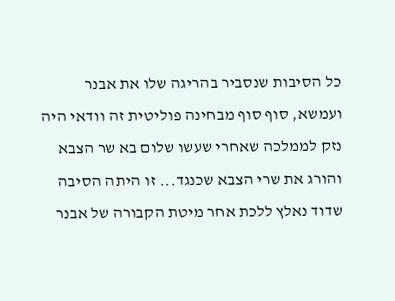כל הסיבות שנסביר בהריגה שלו את אבנר ועמשא, סוף סוף מבחינה פוליטית זה וודאי היה נזק לממלכה שאחרי שעשו שלום בא שר הצבא והורג את שרי הצבא שכנגד... זו היתה הסיבה שדוד נאלץ ללכת אחר מיטת הקבורה של אבנר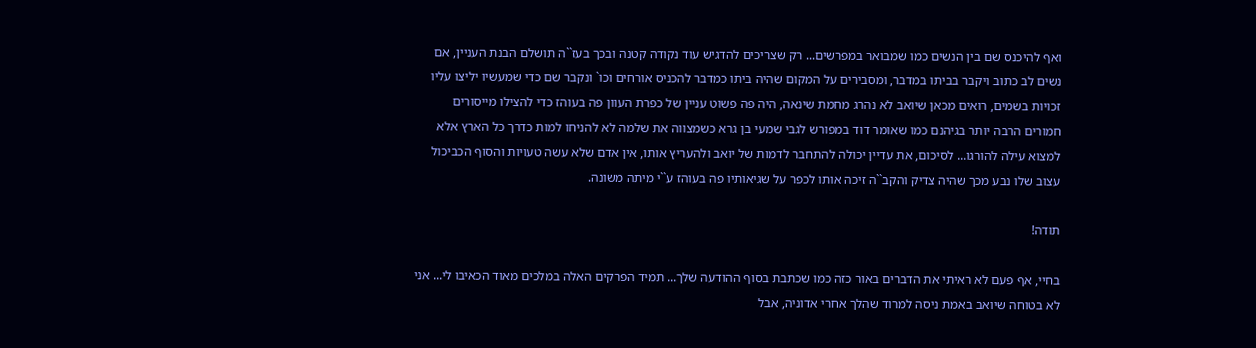ואף להיכנס שם בין הנשים כמו שמבואר במפרשים... רק שצריכים להדגיש עוד נקודה קטנה ובכך בעז``ה תושלם הבנת העניין, אם נשים לב כתוב ויקבר בביתו במדבר, ומסבירים על המקום שהיה ביתו כמדבר להכניס אורחים וכו` ונקבר שם כדי שמעשיו יליצו עליו זכויות בשמים, רואים מכאן שיואב לא נהרג מחמת שינאה, היה פה פשוט עניין של כפרת העוון פה בעוהז כדי להצילו מייסורים חמורים הרבה יותר בגיהנם כמו שאומר דוד במפורש לגבי שמעי בן גרא כשמצווה את שלמה לא להניחו למות כדרך כל הארץ אלא למצוא עילה להורגו... לסיכום, את עדיין יכולה להתחבר לדמות של יואב ולהעריץ אותו, אין אדם שלא עשה טעויות והסוף הכביכול עצוב שלו נבע מכך שהיה צדיק והקב``ה זיכה אותו לכפר על שגיאותיו פה בעוהז ע``י מיתה משונה.

תודה!

בחיי, אף פעם לא ראיתי את הדברים באור כזה כמו שכתבת בסוף ההודעה שלך... תמיד הפרקים האלה במלכים מאוד הכאיבו לי... אני לא בטוחה שיואב באמת ניסה למרוד שהלך אחרי אדוניה, אבל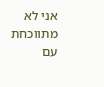אני לא מתווכחת עם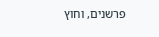פרשנים, וחוץ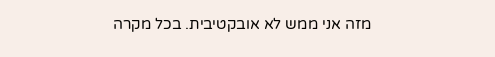מזה אני ממש לא אובקטיבית. בכל מקרה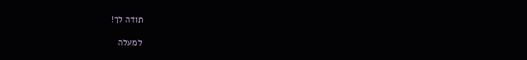תודה לך!

למעלה